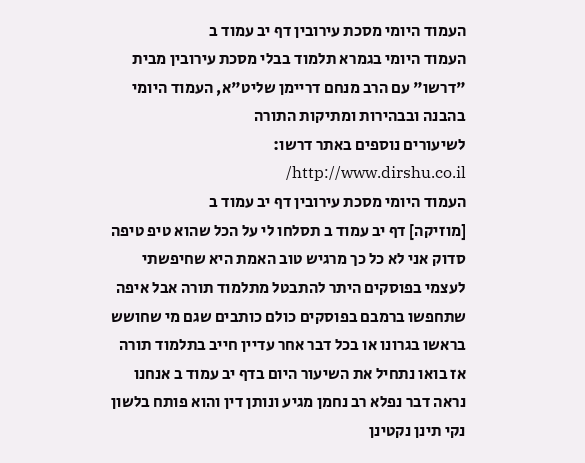העמוד היומי מסכת עירובין דף יב עמוד ב
העמוד היומי בגמרא תלמוד בבלי מסכת עירובין מבית "דרשו" עם הרב מנחם דריימן שליט"א, העמוד היומי בהבנה ובבהירות ומתיקות התורה
לשיעורים נוספים באתר דרשו: http://www.dirshu.co.il/
העמוד היומי מסכת עירובין דף יב עמוד ב
[מוזיקה] דף יב עמוד ב תסלחו לי על הכל שהוא טיפ טיפה סדוק אני לא כל כך מרגיש טוב האמת היא שחיפשתי לעצמי בפוסקים היתר להתבטל מתלמוד תורה אבל איפה שתחפשו ברמבם בפוסקים כולם כותבים שגם מי שחושש בראשו בגרונו או בכל דבר אחר עדיין חייב בתלמוד תורה אז בואו נתחיל את השיעור היום בדף יב עמוד ב אנחנו נראה דבר נפלא רב נחמן מגיע ונותן דין והוא פותח בלשון נקי תינן נקטינן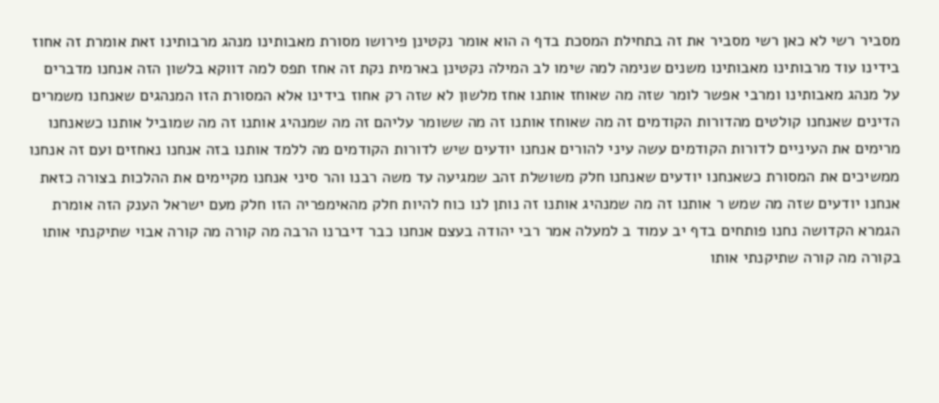מסביר רשי לא כאן רשי מסביר את זה בתחילת המסכת בדף ה הוא אומר נקטינן פירושו מסורת מאבותינו מנהג מרבותינו זאת אומרת זה אחוז בידינו עוד מרבותינו מאבותינו משנים שנימה למה שימו לב המילה נקטינן בארמית נקת זה אחז תפס למה דווקא בלשון הזה אנחנו מדברים על מנהג מאבותינו ומרבי אפשר לומר שזה מה שאוחז אותנו אחז מלשון לא שזה רק אחוז בידינו אלא המסורת הזו המנהגים שאנחנו משמרים הדינים שאנחנו קולטים מהדורות הקודמים זה מה שאוחז אותנו זה מה ששומר עליהם זה מה שמנהיג אותנו זה מה שמוביל אותנו כשאנחנו מרימים את העיניים לדורות הקודמים עשה עיני להורים אנחנו יודעים שיש לדורות הקודמים מה ללמד אותנו בזה אנחנו נאחזים ועם זה אנחנו ממשיכים את המסורת כשאנחנו יודעים שאנחנו חלק משושלת זהב שמגיעה עד משה רבנו והר סיני אנחנו מקיימים את ההלכות בצורה כזאת אנחנו יודעים שזה מה שמש ר אותנו זה מה שמנהיג אותנו זה נותן לנו כוח להיות חלק מהאימפריה הזו חלק מעם ישראל הענק הזה אומרת הגמרא הקדושה נחנו פותחים בדף יב עמוד ב למעלה אמר רבי יהודה בעצם אנחנו כבר דיברנו הרבה מה קורה מה קורה אבוי שתיקנתי אותו בקורה מה קורה שתיקנתי אותו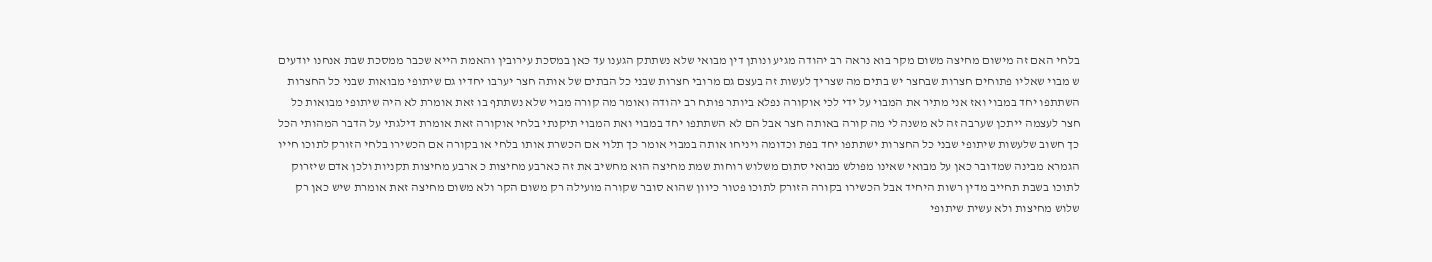בלחי האם זה מישום מחיצה משום מקר בוא נראה רב יהודה מגיע ונותן דין מבואי שלא נשתתק הגענו עד כאן במסכת עירובין והאמת הייא שכבר ממסכת שבת אנחנו יודעים ש מבוי שאליו פתוחים חצרות שבחצר יש בתים מה שצריך לעשות זה בעצם גם מרובי חצרות שבני כל הבתים של אותה חצר יערבו יחדיו גם שיתופי מבואות שבני כל החצרות השתתפו יחד במבוי ואז אני מתיר את המבוי על ידי לכי אוקורה נפלא ביותר פותח רב יהודה ואומר מה קורה מבוי שלא נשתתף בו זאת אומרת לא היה שיתופי מבואות כל חצר לעצמה ייתכן שערבה זה לא משנה לי מה קורה באותה חצר אבל הם לא השתתפו יחד במבוי ואת המבוי תיקנתי בלחי אוקורה זאת אומרת דילגתי על הדבר המהותי הכל כך חשוב שלעשות שיתופי שבני כל החצרות ישתתפו יחד בפת וכדומה ויניחו אותה במבוי אומר כך תלוי אם הכשרת אותו בלחי או בקורה אם הכשירו בלחי הזורק לתוכו חייו הגמרא מבינה שמדובר כאן על מבואי שאינו מפולש מבואי סתום משלוש רוחות שמת מחיצה הוא מחשיב את זה כארבע מחיצות כ ארבע מחיצות תקניות ולכן אדם שיזרוק לתוכו בשבת תחייב מדין רשות היחיד אבל הכשירו בקורה הזורק לתוכו פטור כיוון שהוא סובר שקורה מועילה רק משום הקר ולא משום מחיצה זאת אומרת שיש כאן רק שלוש מחיצות ולא עשית שיתופי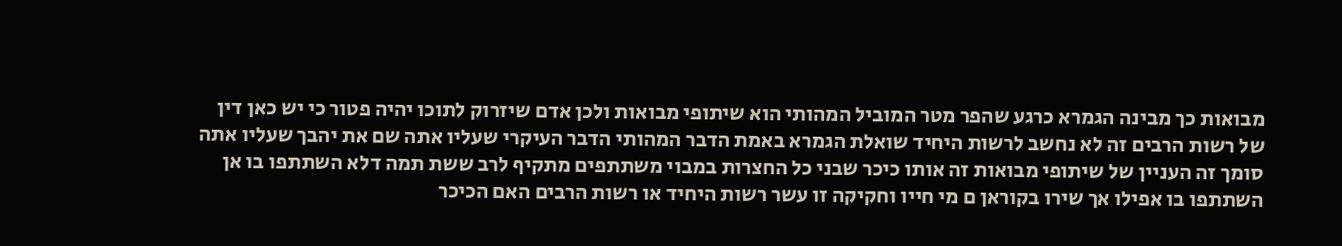מבואות כך מבינה הגמרא כרגע שהפר מטר המוביל המהותי הוא שיתופי מבואות ולכן אדם שיזרוק לתוכו יהיה פטור כי יש כאן דין של רשות הרבים זה לא נחשב לרשות היחיד שואלת הגמרא באמת הדבר המהותי הדבר העיקרי שעליו אתה שם את יהבך שעליו אתה סומך זה העניין של שיתופי מבואות זה אותו כיכר שבני כל החצרות במבוי משתתפים מתקיף לרב ששת תמה דלא השתתפו בו אן השתתפו בו אפילו אך שירו בקוראן ם מי חייו וחקיקה זו עשר רשות היחיד או רשות הרבים האם הכיכר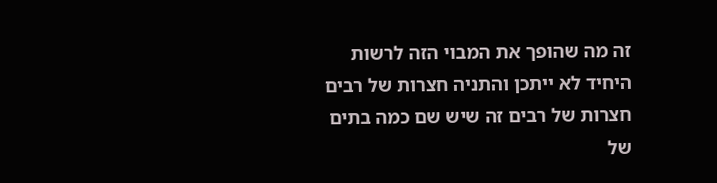זה מה שהופך את המבוי הזה לרשות היחיד לא ייתכן והתניה חצרות של רבים חצרות של רבים זה שיש שם כמה בתים של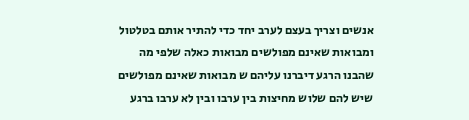אנשים וצריך בעצם לערב יחד כדי להתיר אותם בטלטול ומבואות שאינם מפולשים מבואות כאלה שלפי מה שהבנו הרגע דיברנו עליהם ש מבואות שאינם מפולשים שיש להם שלוש מחיצות בין ערבו ובין לא ערבו ברגע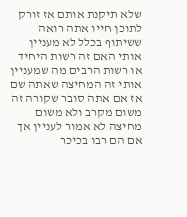שלא תיקנת אותם אז זורק לתוכן חייו אתה רואה ששיתוף בכלל לא מעניין אותי האם זה רשות היחיד או רשות הרבים מה שמעניין אותי זה המחיצה שאתה שם אז אם אתה סובר שקורה זה משום מקרב ולא משום מחיצה לא אמור לעניין אך אם הם רבו בכיכר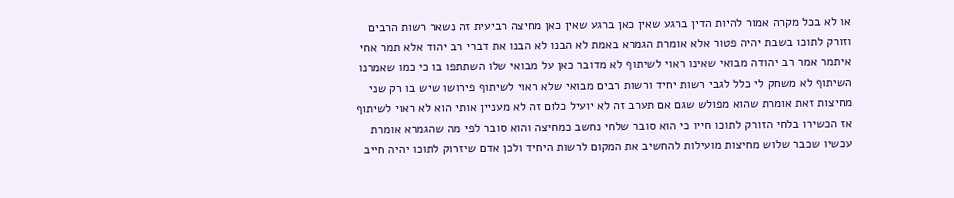או לא בכל מקרה אמור להיות הדין ברגע שאין כאן ברגע שאין כאן מחיצה רביעית זה נשאר רשות הרבים וזורק לתוכו בשבת יהיה פטור אלא אומרת הגמרא באמת לא הבנו לא הבנו את דברי רב יהוד אלא תמר אחי איתמר אמר רב יהודה מבואי שאינו ראוי לשיתוף לא מדובר כאן על מבואי שלו השתתפו בו כי כמו שאמרנו השיתוף לא משחק לי כלל לגבי רשות יחיד ורשות רבים מבואי שלא ראוי לשיתוף פירושו שיש בו רק שני מחיצות זאת אומרת שהוא מפולש שגם אם תערב זה לא יועיל כלום זה לא מעניין אותי הוא לא ראוי לשיתוף אז הכשירו בלחי הזורק לתוכו חייו כי הוא סובר שלחי נחשב כמחיצה והוא סובר לפי מה שהגמרא אומרת עכשיו שכבר שלוש מחיצות מועילות להחשיב את המקום לרשות היחיד ולכן אדם שיזרוק לתוכו יהיה חייב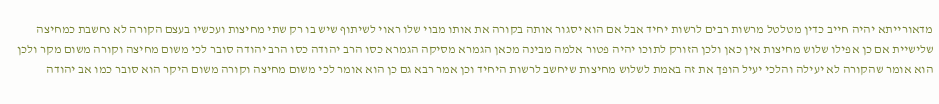מדאורייתא יהיה חייב כדין מטלטל מרשות רבים לרשות יחיד אבל אם הוא יסגור אותה בקורה את אותו מבוי שלו ראוי לשיתוף שיש בו רק שתי מחיצות ועכשיו בעצם הקורה לא נחשבת כמחיצה שלישיית אם כן אפילו שלוש מחיצות אין כאן ולכן הזורק לתוכו יהיה פטור אלמה מבינה מכאן הגמרא מסיקה הגמרא כסו הרב יהודה כסו הרב יהודה סובר לכי משום מחיצה וקורה משום מקר ולכן הוא אומר שהקורה לא יעילה והלכי יעיל הופך את זה באמת לשלוש מחיצות שיחשב לרשות היחיד וכן אמר רבא גם כן הוא אומר לכי משום מחיצה וקורה משום היקר הוא סובר כמו אב יהודה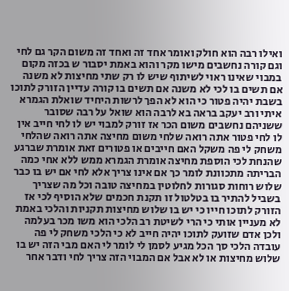ואילו רבה הוא חולק ואומר אחד זה ואחד זה משום הקר גם לחי וגם קורה נחשבים מישו מקר והוא באמת יסבור ש בכזה מקום במבוי שאינו ראוי לשיתוף שיש לו רק שתי מחיצות לא משנה אם תשים בו לכי לא משנה אם תשים בו קורה עדיין הזורק לתוכו בשבת יהיה פטור כי הוא לא הפך לרשות היחיד שואלת הגמרא איתי ורב יעקב בראה בא לרבה הוא שואל על רבה שסובר ששניהם נחשבים משום הכר אז זורק למבוי יש לו לחי חייב אין לו לחי פטור אתה רואה שלחי משום מחיצה אתה רואה שהלחי משחק לי פה משקל האם חייבים או פטורים זאת אומרת שברגע שהנחת לכי הוספת מחיצה אומרת הגמרא ממש ללא אחי כמה הבריתה מתכוונת לומר כך אם אינו צריך אלא לחי אם יש בו כבר שלוש רוחות סגורות לחלוטין במחיצה טובה וכל מה שצריך בשביל להתיר בו בטלטול זו תקנת חכמים שלא הוסיף לכי אז הזורק לתוכו חייו כי יש בו שלוש מחיצות תקניות והלכי באמת לא מעניין אותי כי הרי לשיטת רב הלכי הוא משו מכר בעלמה ולכן אדם שזועק לתוכו יהיה חייב לא כי הלכי משחק לי פה עובדה הלכי סך הכל מגיע לסמן לי לומר לי האם מבי הזה יש בו שלוש מחיצות או לא אבל אם המבוי הזה צריך לחי ודבר אחר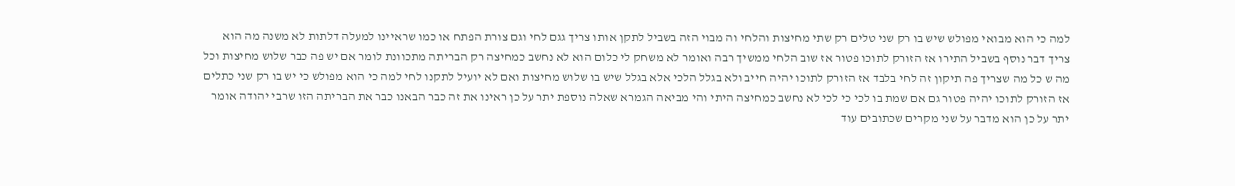למה כי הוא מבואי מפולש שיש בו רק שני טלים רק שתי מחיצות והלחי וה מבוי הזה בשביל לתקן אותו צריך גגם לחי וגם צורת הפתח או כמו שראיינו למעלה דלתות לא משנה מה הוא צריך דבר נוסף בשביל התירו אז הזורק לתוכו פטור אז שוב הלחי ממשיך רבה ואומר לא משחק לי כלום הוא לא נחשב כמחיצה רק הבריתה מתכוונת לומר אם יש פה כבר שלוש מחיצות וכל מה ש כל מה שצריך פה תיקון זה לחי בלבד אז הזורק לתוכו יהיה חייב ולא בגלל הלכי אלא בגלל שיש בו שלוש מחיצות ואם לא יועיל לתקנו לחי למה כי הוא מפולש כי יש בו רק שני כתלים אז הזורק לתוכו יהיה פטור גם אם שמת בו לכי כי לכי לא נחשב כמחיצה היתי והי מביאה הגמרא שאלה נוספת יתר על כן ראינו את זה כבר הבאנו כבר את הבריתה הזו שרבי יהודה אומר יתר על כן הוא מדבר על שני מקרים שכתובים עוד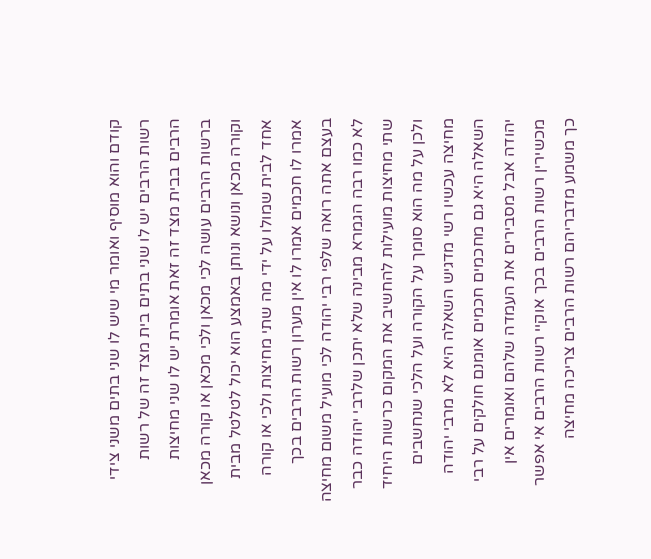קודם והוא מוסיף ואומר מי שיש לו שני בתים משני צידי רשות הרבים יש לו שני בתים בית מצד זה של רשות הרבים בבית מצד זה זאת אומרת יש לו שני מחיצות ברשות הרבים עושה לכי מכאן ולכי מכאן או קורה מכאן וקורה מכאן ונושא ונותן באמצע הוא יכול לטלטל מבית אחד לבית שמולו על ידי מה שתי מחיצות ולכי או קורה אמרו לו חכמים אמרו לו אין מערון רשות הרבים בכך בעצם אתה רואה שלפי רבי יהודה לכי מועיל משום מחיצה לא כמו רבה הגמרא מבינה שלא יתכן שלרבי יהודה כבר שתי מחיצות מועילות להחשיב את המקום כרשות היחיד ולכן על מה הוא סומך על הקורה ועל הלכי שנחשבים מחיצה עכשיו רשי מדגיש השאלה היא לא מרבי יהודה השאלה היא גם מחכמים חכמים אומנם חולקים על רבי יהודה אבל מסבירים את העמדה שלהם ואומרים אין מכשירין רשות הרבים בכך אוקיי רשות הרבים אי אפשר כך משמע מדבריהם רשות הרבים צריכה מחיצה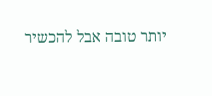יותר טובה אבל להכשיר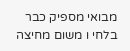מבואי מספיק כבר בלחי ו משום מחיצה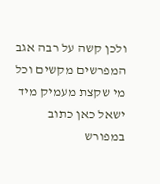ולכן קשה על רבה אגב המפרשים מקשים וכל מי שקצת מעמיק מיד ישאל כאן כתוב במפורש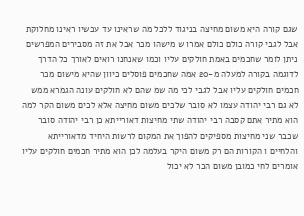שגם קורה היא משום מחיצה בניגוד ללכל מה שראינו עד עכשיו ראינו מחלוקת אבל לגבי קורה כולם כולם אמרו ש מישהו מכר אבל את זה מסבירים המפרשים ניתן לומר שחכמים באמת חולקים עליו וכמו שאנחנו רואים לאורך כל הדרך לדוגמה בקורה למעלה מ-20 אמה שחכמים פוסלים כיוון שהיא מישום מכר חכמים חולקים עליו אבל לגבי לכי מה שמ שהם לא חולקים עונה הגמרא ממש לא גם רבי יהודה עצמו לא סובר שלכים משום מחיצה אלא לכים משום הקר למה הוא מתיר אתם קסבה רבי יהודה שתי מחיצות דאורייתא כן רבי יהודה סובר שכבר שני מחיצות מספיקים להפוך את המקום לרשות היחיד מדאורייתא והלחיים ו הקורות הם רק משום היקר בעלמה לכן הוא מתיר חכמים חולקים עליו אומרים לחי כמובן משום הכר לא יכול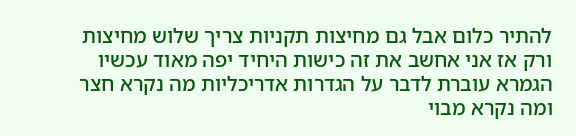להתיר כלום אבל גם מחיצות תקניות צריך שלוש מחיצות ורק אז אני אחשב את זה כישות היחיד יפה מאוד עכשיו הגמרא עוברת לדבר על הגדרות אדריכליות מה נקרא חצר ומה נקרא מבוי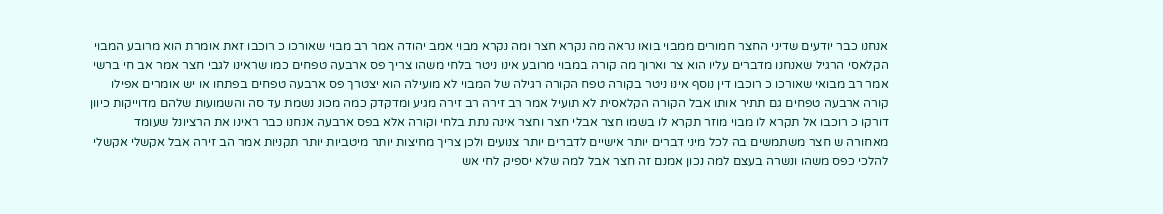אנחנו כבר יודעים שדיני החצר חמורים ממבוי בואו נראה מה נקרא חצר ומה נקרא מבוי אמב יהודה אמר רב מבוי שאורכו כ רוכבו זאת אומרת הוא מרובע המבוי הקלאסי הרגיל שאנחנו מדברים עליו הוא צר וארוך מה קורה במבוי מרובע אינו ניטר בלחי משהו צריך פס ארבעה טפחים כמו שראינו לגבי חצר אמר אב חי ברשי אמר רב מבואי שאורכו כ רוכבו דין נוסף אינו ניטר בקורה טפח הקורה רגילה של המבוי לא מועילה הוא יצטרך פס ארבעה טפחים בפתחו או יש אומרים אפילו קורה ארבעה טפחים גם תתיר אותו אבל הקורה הקלאסית לא תועיל אמר רב זירה רב זירה מגיע ומדקדק כמה מכונ נשמת עד סה והשמועות שלהם מדוייקות כיוון דורקו כ רוכבו אל תקרא לו מבוי מוזר תקרא לו בשמו חצר אבלי חצר וחצר אינה נתת בלחי וקורה אלא בפס ארבעה אנחנו כבר ראינו את הרציונל שעומד מאחורה ש חצר משתמשים בה לכל מיני דברים יותר אישיים לדברים יותר צנועים ולכן צריך מחיצות יותר מיטביות יותר תקניות אמר הב זירה אבל אקשלי אקשלי להלכי כפס משהו ונשרה בעצם למה נכון אמנם זה חצר אבל למה שלא יספיק לחי אש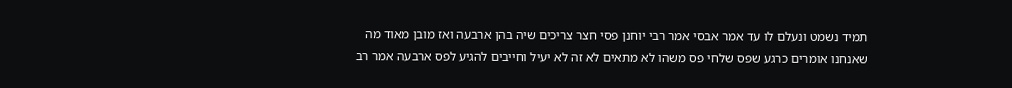תמיד נשמט ונעלם לו עד אמר אבסי אמר רבי יוחנן פסי חצר צריכים שיה בהן ארבעה ואז מובן מאוד מה שאנחנו אומרים כרגע שפס שלחי פס משהו לא מתאים לא זה לא יעיל וחייבים להגיע לפס ארבעה אמר רב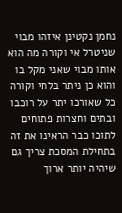נחמן נקטינן איזהו מבוי שניטרל אי וקורה מה הוא אותו מבוי שאני מקל בו והוא כן ניתר בלחי וקורה כל שאורכו יתר על רוכבו ובתים וחצרות פתוחים לתוכו כבר הראינו את זה בתחילת המסכת צריך גם שיהיה יותר ארוך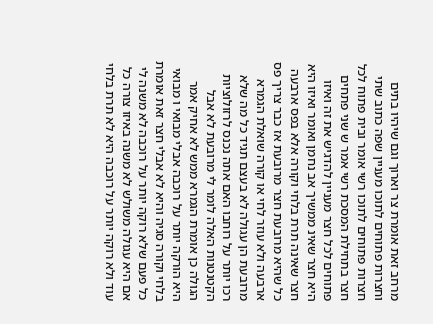מרחב זאת אומרת צר וארוך וגם שיהיו בתים וחצרות פתוחים לתוכו מעניין שפה כתוב שתי חצרות פתוחים לתוכו רשי אומר ובית פתוח לכל חצר בתחילת המסכת רשי אמר ש שני פתחים פתוחים לכל חצר מעניין להדגיש את זה ואיזו היא חצר שאינ ממשיך אב נחמן ואומר ואיזו היא חצר שאינה תרת בלחי וקורה אלא בפס ארבעה כל שהיא מרובעת חצר מרובעת אז כבר צריך פס ארבעה ולא עוזר לחי או קורה שואלת הגמרא מרובעת הן עגולה לא בעצם תגיד כל מה שלא רכו יותר על רוחבו האם אתה נכנס לרזולוציות הקטנטנות האלה לומר לי מרובעת לא אבל הגולה כן אומרת הגמרא ממש לא אחיק אמר היא הורקה יותר על רוכבה אבלי מבואי ו מבואי בלחי וקורה סגיה והיא לא אבלי חצר זאת אומרת כל פעם שלא רוקה יותר על רוכבה לא משנה לי אם היא עגולה משולש לא משנה באיזו צורה כל עוד ולא רוקה יותר על רוכבה היא לא תרת בלחי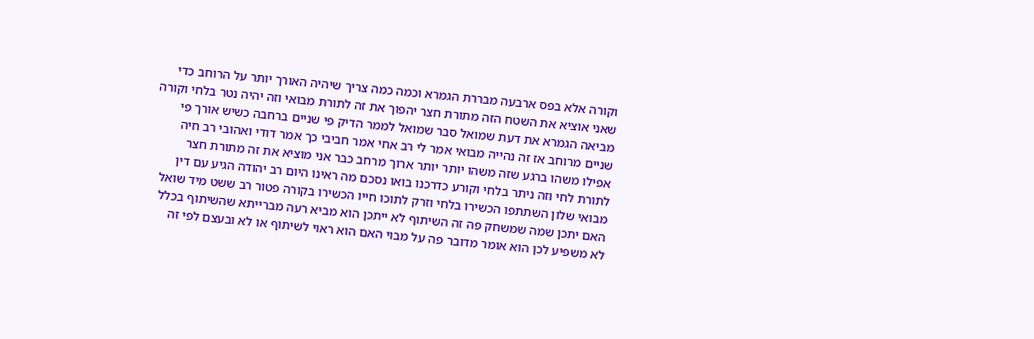וקורה אלא בפס ארבעה מבררת הגמרא וכמה כמה צריך שיהיה האורך יותר על הרוחב כדי שאני אוציא את השטח הזה מתורת חצר יהפוך את זה לתורת מבואי וזה יהיה נטר בלחי וקורה מביאה הגמרא את דעת שמואל סבר שמואל לממר הדיק פי שניים ברחבה כשיש אורך פי שניים מרוחב אז זה נהייה מבואי אמר לי רב אחי אמר חביבי כך אמר דודי ואהובי רב חיה אפילו משהו ברגע שזה משהו יותר יותר ארוך מרחב כבר אני מוציא את זה מתורת חצר לתורת לחי וזה ניתר בלחי וקורע כדרכנו בואו נסכם מה ראינו היום רב יהודה הגיע עם דין מבואי שלון השתתפו הכשירו בלחי וזרק לתוכו חייו הכשירו בקורה פטור רב ששט מיד שואל האם יתכן שמה שמשחק פה זה השיתוף לא ייתכן הוא מביא רעה מברייתא שהשיתוף בכלל לא משפיע לכן הוא אומר מדובר פה על מבוי האם הוא ראוי לשיתוף או לא ובעצם לפי זה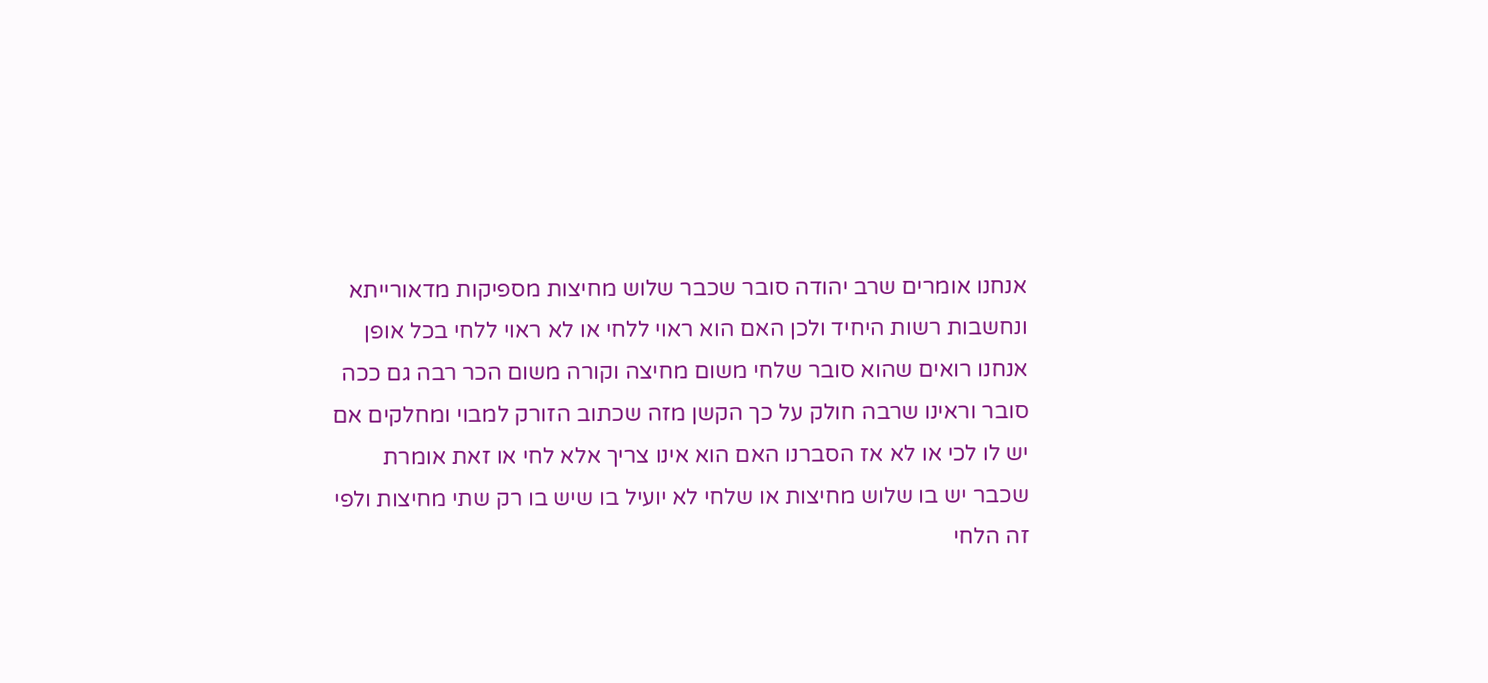אנחנו אומרים שרב יהודה סובר שכבר שלוש מחיצות מספיקות מדאורייתא ונחשבות רשות היחיד ולכן האם הוא ראוי ללחי או לא ראוי ללחי בכל אופן אנחנו רואים שהוא סובר שלחי משום מחיצה וקורה משום הכר רבה גם ככה סובר וראינו שרבה חולק על כך הקשן מזה שכתוב הזורק למבוי ומחלקים אם יש לו לכי או לא אז הסברנו האם הוא אינו צריך אלא לחי או זאת אומרת שכבר יש בו שלוש מחיצות או שלחי לא יועיל בו שיש בו רק שתי מחיצות ולפי זה הלחי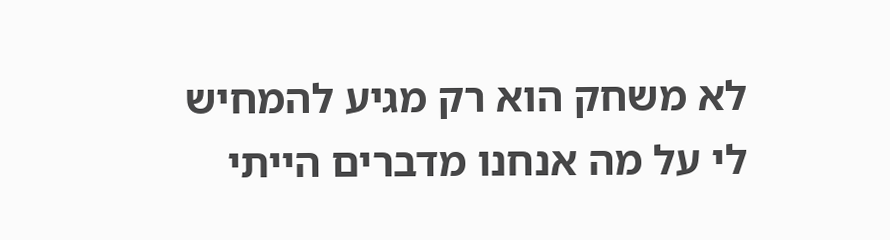לא משחק הוא רק מגיע להמחיש לי על מה אנחנו מדברים הייתי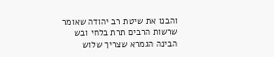והבנו את שיטת רב יהודה שאומר שרשות הרבים תרת בלחי ובש הבינה הגמרא שצריך שלוש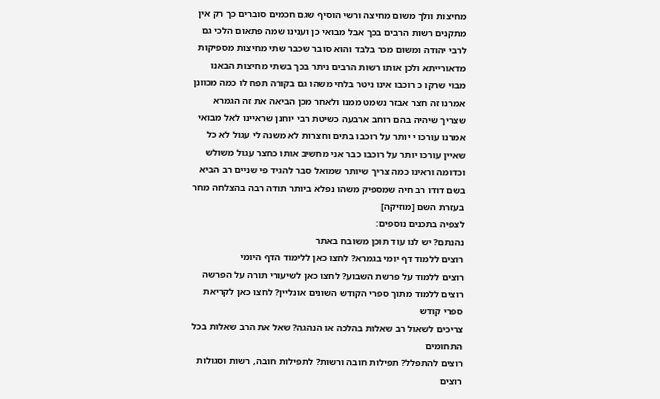מחיצות וולך משום מחיצה ורשי הוסיף שגם חכמים סוברים כך רק אין מתקנים רשות הרבים בכך אבל מבואי כן וענינו שמה פתאום הלכי גם לרבי יהודה ומשום מכר בלבד והוא סובר שכבר שתי מחיצות מספיקות מדאורייתא ולכן אותו רשות הרבים ניתר בכך בשתי מחיצות הבאנו מבוי שרקו כ רוכבו אינו ניטר בלחי משהו גם בקורה תפח לו כמה מכוונן אמרנו זה חצר אבזר נשמט ממנו ולאחר מכן הביאה את זה הגמרא שצריך שיהיה בהם רוחב ארבעה כשיטת רבי יוחנן שראיינו לאל מבואי אמרנו עורכו י יותר על רוכבו בתים וחצרות לא משנה לי עגול לא כל שאיין עורכו יותר על רוכבו כבר אני מחשיב אותו כחצר עגול משולש וכדומה וראינו כמה צריך שיותר שמואל סבר להגיד פי שניים רב הביא בשם דודו רב חיה שמספיק משהו נפלא ביותר תודה רבה בהצלחה מחר בעזרת השם [מוזיקה]
לצפיה בתכנים נוספים:
נהנתם? יש לנו עוד תוכן משובח באתר
רוצים ללמוד דף יומי בגמרא? לחצו כאן ללימוד הדף היומי
רוצים ללמוד על פרשת השבוע? לחצו כאן לשיעורי תורה על הפרשה
רוצים ללמוד מתוך ספרי הקודש השונים אונליין? לחצו כאן לקריאת ספרי קודש
צריכים לשאול רב שאלות בהלכה או הנהגה? שאל את הרב שאלות בכל התחומים
רוצים להתפלל? תפילות חובה ורשות? לתפילות חובה, רשות וסגולות
רוצים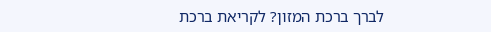לברך ברכת המזון? לקריאת ברכת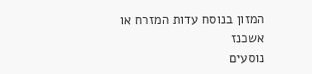המזון בנוסח עדות המזרח או אשכנז
נוסעים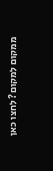ממקום למקום? לחצו כאן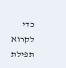כדי לקרוא תפילת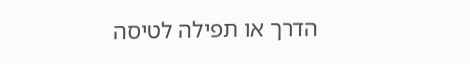הדרך או תפילה לטיסה